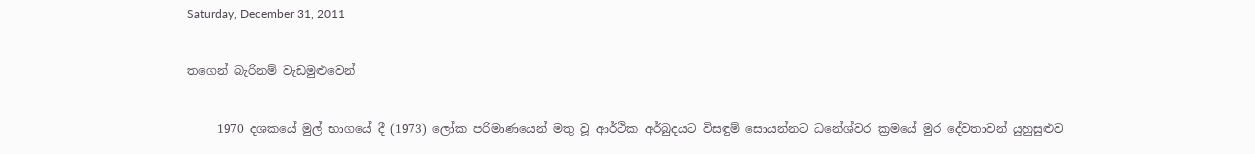Saturday, December 31, 2011

තගෙන් බැරිනම් වැඩමුළුවෙන්

     1970 දශකයේ මුල් භාගයේ දී (1973) ලෝක පරිමාණයෙන් මතු වූ ආර්ථික අර්බුදයට විසඳුම් සොයන්නට ධනේශ්වර ක්‍රමයේ මුර දේවතාවන් යුහුසුළුව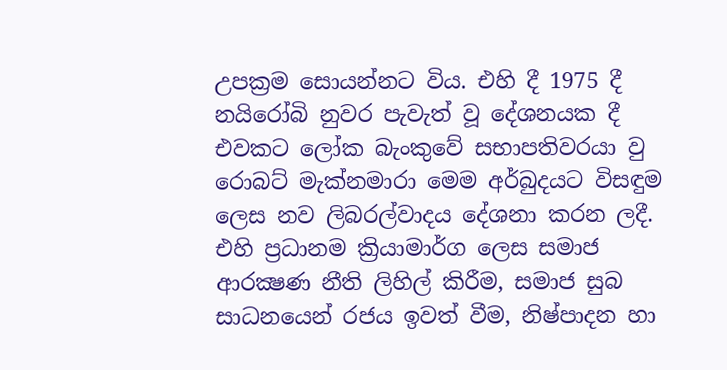උපක්‍රම සොයන්නට විය. එහි දී 1975 දී නයිරෝබි නුවර පැවැත් වූ දේශනයක දී එවකට ලෝක බැංකුවේ සභාපතිවරයා වු රොබට් මැක්නමාරා මෙම අර්බුදයට විසඳුම ලෙස නව ලිබරල්වාදය දේශනා කරන ලදී. එහි ප්‍රධානම ක්‍රියාමාර්ග ලෙස සමාජ ආරක්‍ෂණ නීති ලිහිල් කිරීම, සමාජ සුබ සාධනයෙන් රජය ඉවත් වීම, නිෂ්පාදන හා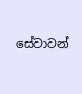සේවාවන්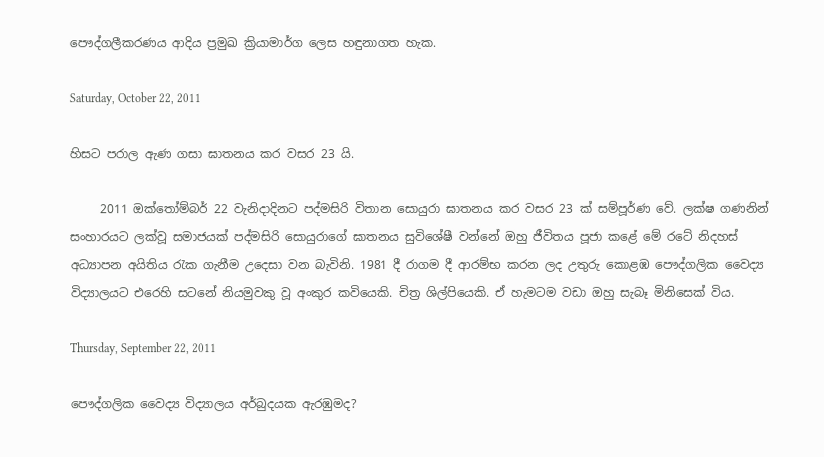පෞද්ගලීකරණය ආදිය ප්‍රමුඛ ක්‍රියාමාර්ග ලෙස හඳුනාගත හැක.

Saturday, October 22, 2011

හිසට පරාල ඇණ ගසා ඝාතනය කර වසර 23 යි.

     2011 ඔක්තෝම්බර් 22 වැනිදාදිනට පද්මසිරි විතාන සොයුරා ඝාතනය කර වසර 23 ක් සම්පූර්ණ වේ. ලක්ෂ ගණනින් සංහාරයට ලක්වූ සමාජයක් පද්මසිරි සොයුරාගේ ඝාතනය සුවිශේෂී වන්නේ ඔහු ජීවිතය පූජා කළේ මේ රටේ නිදහස් අධ්‍යාපන අයිතිය රැක ගැනීම උදෙසා වන බැවිනි. 1981 දී රාගම දී ආරම්භ කරන ලද උතුරු කොළඹ පෞද්ගලික වෛද්‍ය විද්‍යාලයට එරෙහි සටනේ නියමුවකු වූ අංකුර කවියෙකි. චිත්‍ර ශිල්පියෙකි. ඒ හැමටම වඩා ඔහු සැබෑ මිනිසෙක් විය.

Thursday, September 22, 2011

පෞද්ගලික වෛද්‍ය විද්‍යාලය අර්බුදයක ඇරඹුමද?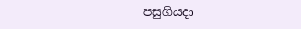පසුගියදා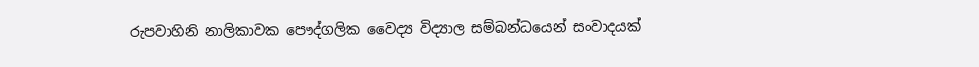රුපවාහිනි නාලිකාවක පෞද්ගලික වෛද්‍ය විද්‍යාල සම්බන්ධයෙන් සංවාදයක්‌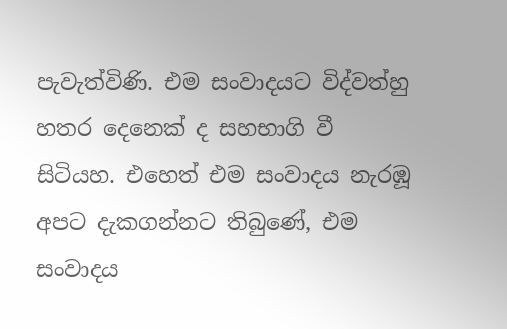පැවැත්විණි. එම සංවාදයට විද්වත්හු හතර දෙනෙක්‌ ද සහභාගි වී සිටියහ. එහෙත් එම සංවාදය නැරඹූ අපට දැකගන්නට තිබුණේ, එම සංවාදය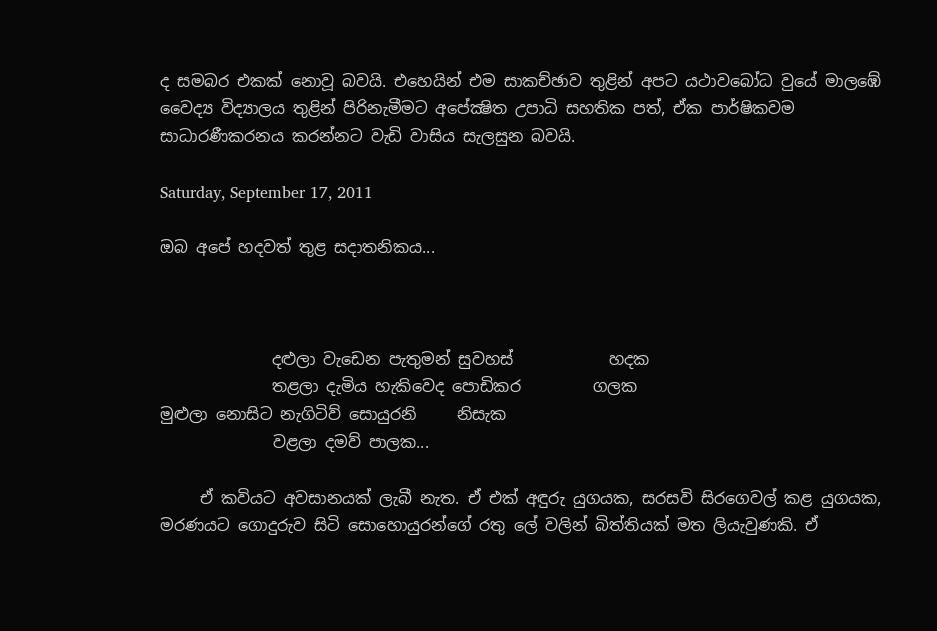ද සමබර එකක්‌ නොවූ බවයි. එහෙයින් එම සාකච්ඡාව තුළින් අපට යථාවබෝධ වුයේ මාලඹේ වෛද්‍ය විද්‍යාලය තුළින් පිරිනැමීමට අපේක්‍ෂිත උපාධි සහතික පත්, ඒක පාර්ෂිකවම සාධාරණීකරනය කරන්නට වැඩි වාසිය සැලසුන බවයි.

Saturday, September 17, 2011

ඔබ අපේ හදවත් තුළ සදාතනිකය...



              දළුලා වැඩෙන පැතුමන් සුවහස්            හදක
              තළලා දැමිය හැකිවෙද පොඩිකර         ගලක                                මුළුලා නොසිට නැගිටිව් සොයුරනි     නිසැක
              වළලා දමව් පාලක...

     ඒ කවියට අවසානයක් ලැබී නැත. ඒ එක් අඳුරු යුගයක, සරසවි සිරගෙවල් කළ යුගයක, මරණයට ගොදුරුව සිටි සොහොයුරන්ගේ රතු ලේ වලින් බිත්තියක් මත ලියැවුණකි. ඒ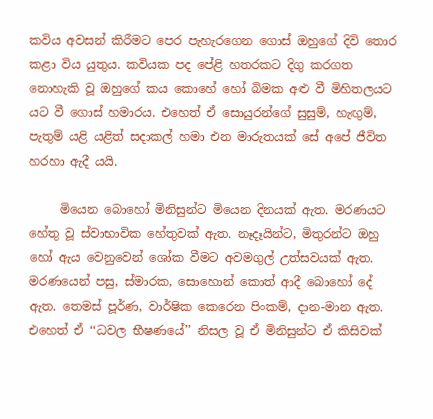කවිය අවසන් කිරීමට පෙර පැහැරගෙන ගොස් ඔහුගේ දිවි තොර කළා විය යුතුය. කවියක පද පේළි හතරකට දිගු කරගත නොහැකි වූ ඔහුගේ කය කොහේ හෝ බිමක අළු වී මිහිතලයට යට වී ගොස් හමාරය. එහෙත් ඒ සොයුරන්ගේ සුසුම්, හැඟුම්, පැතුම් යළි යළිත් සදාකල් හමා එන මාරුතයක් සේ අපේ ජීවිත හරහා ඇදී යයි.

     මියෙන බොහෝ මිනිසුන්ට මියෙන දිනයක් ඇත. මරණයට හේතු වූ ස්වාභාවික හේතුවක් ඇත. නෑදෑයින්ට, මිතුරන්ට ඔහු හෝ ඇය වෙනුවෙන් ශෝක වීමට අවමගුල් උත්සවයක් ඇත. මරණයෙන් පසු, ස්මාරක, සොහොන් කොත් ආදී බොහෝ දේ ඇත. තෙමස් පූර්ණ, වාර්ෂික කෙරෙන පිංකම්, දාන-මාන ඇත. එහෙත් ඒ ‘‘ධවල භීෂණයේ’’ නිසල වූ ඒ මිනිසුන්ට ඒ කිසිවක්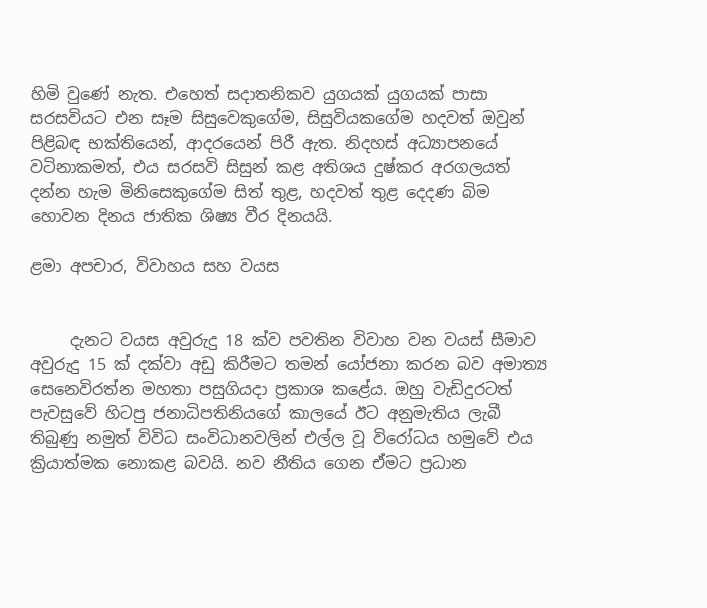හිමි වුණේ නැත. එහෙත් සදාතනිකව යුගයක් යුගයක් පාසා සරසවියට එන සෑම සිසුවෙකුගේම, සිසුවියකගේම හදවත් ඔවුන් පිළිබඳ භක්තියෙන්, ආදරයෙන් පිරී ඇත. නිදහස් අධ්‍යාපනයේ වටිනාකමත්, එය සරසවි සිසුන් කළ අතිශය දුෂ්කර අරගලයත් දන්න හැම මිනිසෙකුගේම සිත් තුළ, හදවත් තුළ දෙදණ බිම හොවන දිනය ජාතික ශිෂ්‍ය වීර දිනයයි.

ළමා අපචාර, විවාහය සහ වයස


     දැනට වයස අවුරුදු 18 ක්ව පවතින විවාහ වන වයස් සීමාව අවුරුදු 15 ක් දක්වා අඩු කිරීමට තමන් යෝජනා කරන බව අමාත්‍ය සෙනෙවිරත්න මහතා පසුගියදා ප්‍රකාශ කළේය. ඔහු වැඩිදුරටත් පැවසුවේ හිටපු ජනාධිපතිනියගේ කාලයේ ඊට අනුමැතිය ලැබී තිබුණු නමුත් විවිධ සංවිධානවලින් එල්ල වූ විරෝධය හමුවේ එය ක්‍රියාත්මක නොකළ බවයි. නව නීතිය ගෙන ඒමට ප්‍රධාන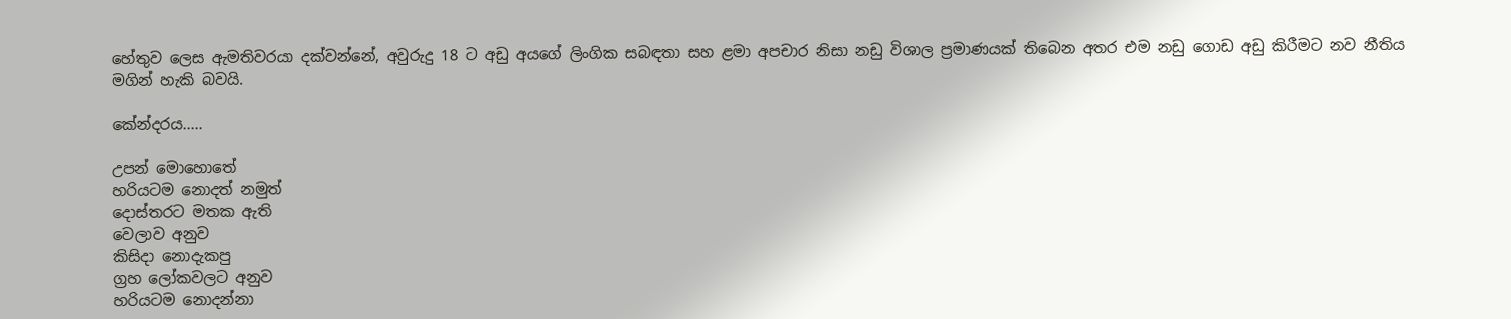හේතුව ලෙස ඇමතිවරයා දක්වන්නේ, අවුරුදු 18 ට අඩු අයගේ ලිංගික සබඳතා සහ ළමා අපචාර නිසා නඩු විශාල ප්‍රමාණයක් තිබෙන අතර එම නඩු ගොඩ අඩු කිරීමට නව නීතිය මගින් හැකි බවයි.

කේන්දරය.....

උපන් මොහොතේ
හරියටම නොදත් නමුත්
දොස්තරට මතක ඇති
වෙලාව අනුව
කිසිදා නොදැකපු
ග්‍රහ ලෝකවලට අනුව
හරියටම නොදන්නා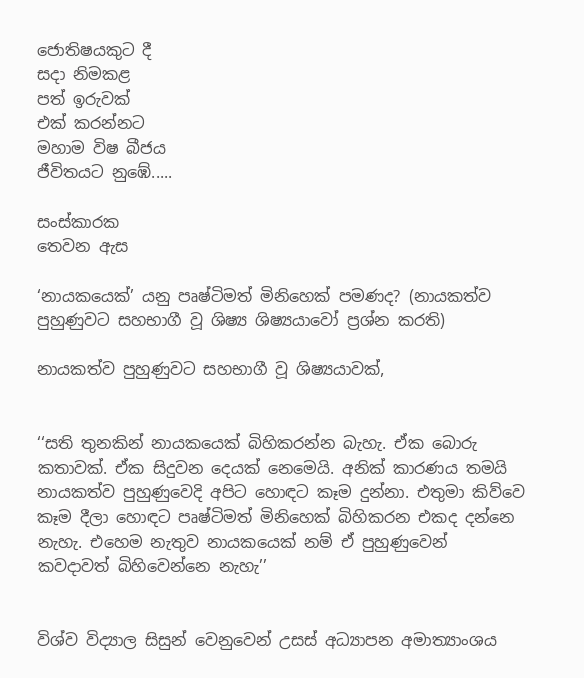ජොතිෂයකුට දී
සදා නිමකළ
පත් ඉරුවක්
එක් කරන්නට
මහාම විෂ බීජය
ජීවිතයට නුඹේ.....

සංස්කාරක
තෙවන ඇස

‘නායකයෙක්’ යනු පෘෂ්ටිමත් මිනිහෙක් පමණද? (නායකත්ව පුහුණුවට සහභාගී වූ ශිෂ්‍ය ශිෂ්‍යයාවෝ ප්‍රශ්න කරති)

නායකත්ව පුහුණුවට සහභාගී වූ ශිෂ්‍යයාවක්,


‘‘සති තුනකින් නායකයෙක් බිහිකරන්න බැහැ. ඒක බොරු කතාවක්. ඒක සිදුවන දෙයක් නෙමෙයි. අනික් කාරණය තමයි නායකත්ව පුහුණුවෙදි අපිට හොඳට කෑම දුන්නා. එතුමා කිව්වෙ කෑම දීලා හොඳට පෘෂ්ටිමත් මිනිහෙක් බිහිකරන එකද දන්නෙ නැහැ. එහෙම නැතුව නායකයෙක් නම් ඒ පුහුණුවෙන් කවදාවත් බිහිවෙන්නෙ නැහැ’’


විශ්ව විද්‍යාල සිසුන් වෙනුවෙන් උසස් අධ්‍යාපන අමාත්‍යාංශය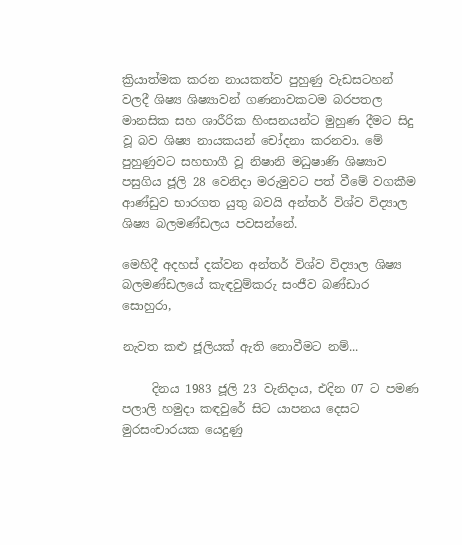ක්‍රියාත්මක කරන නායකත්ව පුහුණු වැඩසටහන් වලදී ශිෂ්‍ය ශිෂ්‍යාවන් ගණනාවකටම බරපතල මානසික සහ ශාරීරික හිංසනයන්ට මුහුණ දීමට සිදු වූ බව ශිෂ්‍ය නායකයන් චෝදනා කරනවා. මේ පුහුණුවට සහභාගී වූ නිෂානි මධුෂාණි ශිෂ්‍යාව පසුගිය ජූලි 28 වෙනිදා මරුමුවට පත් වීමේ වගකීම ආණ්ඩුව භාරගත යුතු බවයි අන්තර් විශ්ව විද්‍යාල ශිෂ්‍ය බලමණ්ඩලය පවසන්නේ.

මෙහිදී අදහස් දක්වන අන්තර් විශ්ව විද්‍යාල ශිෂ්‍ය බලමණ්ඩලයේ කැඳවුම්කරු සංජීව බණ්ඩාර සොහුරා,

නැවත කළු ජූලියක් ඇති නොවීමට නම්...

     දිනය 1983 ජූලි 23 වැනිදාය, එදින 07 ට පමණ පලාලි හමුදා කඳවුරේ සිට යාපනය දෙසට මුරසංචාරයක යෙදුණු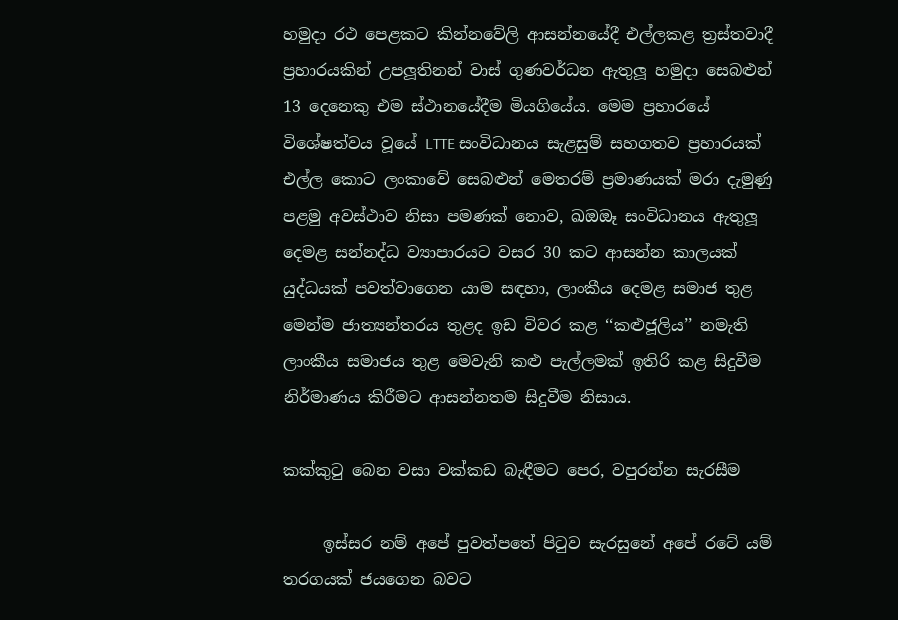හමුදා රථ පෙළකට කින්නවේලි ආසන්නයේදී එල්ලකළ ත්‍රස්තවාදී ප්‍රහාරයකින් උපලූතිනන් වාස් ගුණවර්ධන ඇතුලූ හමුදා සෙබළුන් 13 දෙනෙකු එම ස්ථානයේදීම මියගියේය. මෙම ප්‍රහාරයේ විශේෂත්වය වූයේ LTTE සංවිධානය සැළසුම් සහගතව ප්‍රහාරයක් එල්ල කොට ලංකාවේ සෙබළුන් මෙතරම් ප්‍රමාණයක් මරා දැමුණු පළමු අවස්ථාව නිසා පමණක් නොව, ඛඔඔෑ සංවිධානය ඇතුලූ දෙමළ සන්නද්ධ ව්‍යාපාරයට වසර 30 කට ආසන්න කාලයක් යුද්ධයක් පවත්වාගෙන යාම සඳහා, ලාංකීය දෙමළ සමාජ තුළ මෙන්ම ජාත්‍යන්තරය තුළද ඉඩ විවර කළ ‘‘කළුජූලිය’’ නමැති ලාංකීය සමාජය තුළ මෙවැනි කළු පැල්ලමක් ඉතිරි කළ සිදුවීම නිර්මාණය කිරීමට ආසන්නතම සිදුවීම නිසාය.

කක්කුටු බෙන වසා වක්කඩ බැඳීමට පෙර, වපුරන්න සැරසීම

     ඉස්සර නම් අපේ පුවත්පතේ පිටුව සැරසුනේ අපේ රටේ යම් තරගයක් ජයගෙන බවට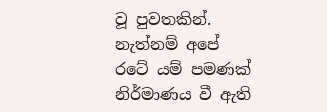වූ පුවතකින්. නැත්නම් අපේ රටේ යම් පමණක් නිර්මාණය වී ඇති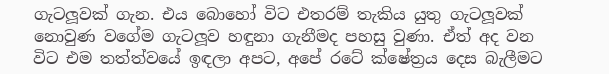ගැටලූවක් ගැන. එය බොහෝ විට එතරම් තැකිය යුතු ගැටලූවක් නොවුණ වගේම ගැටලූව හඳුනා ගැනීමද පහසු වුණා. ඒත් අද වන විට එම තත්ත්වයේ ඉඳලා අපට, අපේ රටේ ක්ෂේත්‍රය දෙස බැලීමට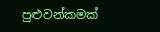පුළුවන්කමක්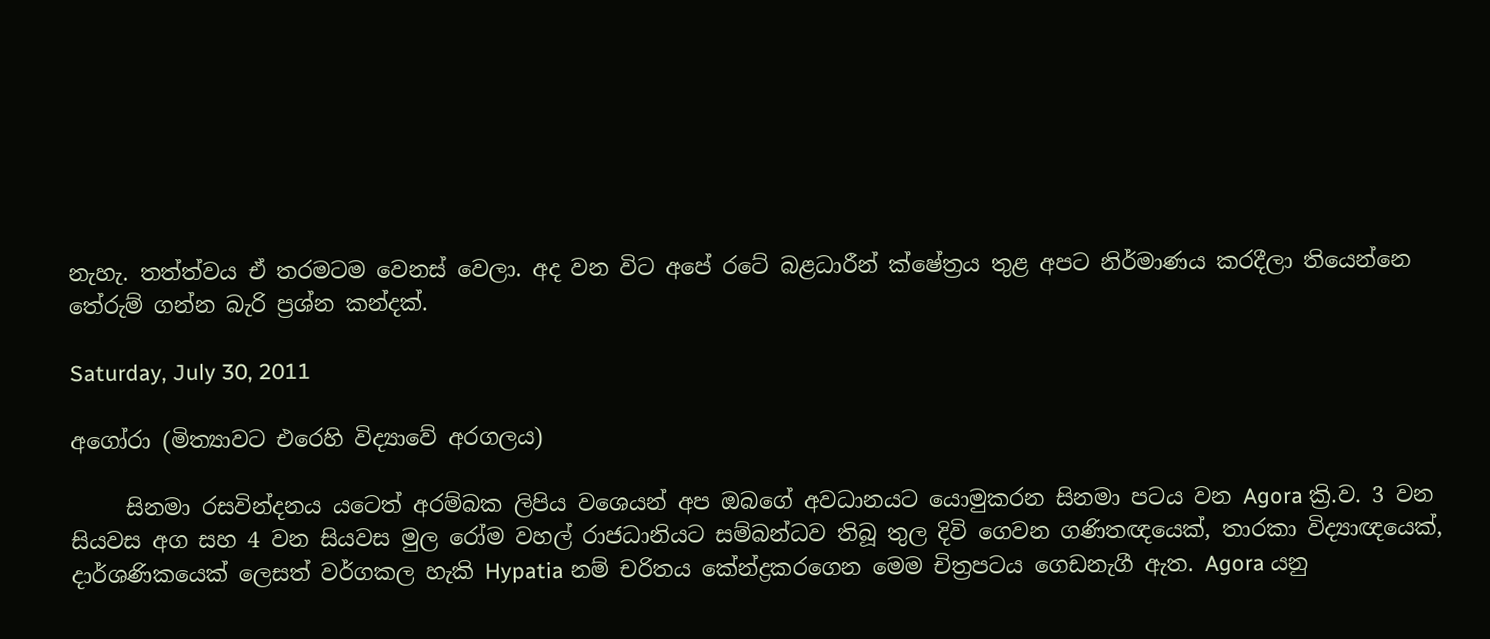නැහැ. තත්ත්වය ඒ තරමටම වෙනස් වෙලා. අද වන විට අපේ රටේ බළධාරීන් ක්ෂේත්‍රය තුළ අපට නිර්මාණය කරදීලා තියෙන්නෙ තේරුම් ගන්න බැරි ප්‍රශ්න කන්දක්.

Saturday, July 30, 2011

අගෝරා (මිත්‍යාවට එරෙහි විද්‍යාවේ අරගලය)

     සිනමා රසවින්දනය යටෙත් අරම්බක ලිපිය වශෙයන් අප ඔබගේ අවධානයට යොමුකරන සිනමා පටය වන Agora ක්‍රි.ව. 3 වන සියවස අග සහ 4 වන සියවස මුල රෝම වහල් රාජධානියට සම්බන්ධව තිබූ තුල දිවි ගෙවන ගණිතඥයෙක්, තාරකා විද්‍යාඥයෙක්, දාර්ශණිකයෙක් ලෙසත් වර්ගකල හැකි Hypatia නම් චරිතය කේන්ද්‍රකරගෙන මෙම චිත්‍රපටය ගෙඩනැගී ඇත. Agora යනු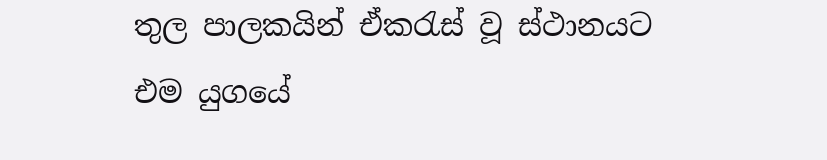තුල පාලකයින් ඒකරැස් වූ ස්ථානයට එම යුගයේ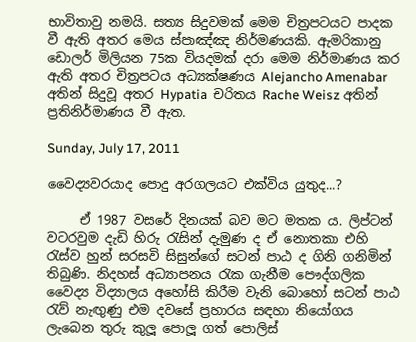භාවිතාවු නමයි. සත්‍ය සිදුවමක් මෙම චිත්‍රපටයට පාදක වී ඇති අතර මෙය ස්පාඤ්ඤ නිර්මණයකි. ඇමරිකානු ඩොලර් මිලියන 75ක වියදමක් දරා මෙම නිර්මාණය කර ඇති අතර චිත්‍රපටය අධ්‍යක්ෂණය Alejancho Amenabar අතින් සිදුවූ අතර Hypatia  චරිතය Rache Weisz අතින් ප්‍රතිනිර්මාණය වී ඇත.

Sunday, July 17, 2011

වෛද්‍යවරයාද පොදු අරගලයට එක්විය යුතුද...?

     ඒ 1987 වසරේ දිනයක් බව මට මතක ය. ලිප්ටන් වටරවුම දැඩි හිරු රැසින් දැමුණ ද ඒ නොතකා එහි රැස්ව හුන් සරසවි සිසුන්ගේ සටන් පාඨ ද ගිනි ගනිමින් තිබුණි. නිදහස් අධ්‍යාපනය රැක ගැනීම පෞද්ගලික වෛද්‍ය විද්‍යාලය අහෝසි කිරීම වැනි බොහෝ සටන් පාඨ රැව් නැඟුණු එම දවසේ ප්‍රහාරය සඳහා නියෝගය ලැබෙන තුරු කුලූ පොලූ ගත් පොලිස්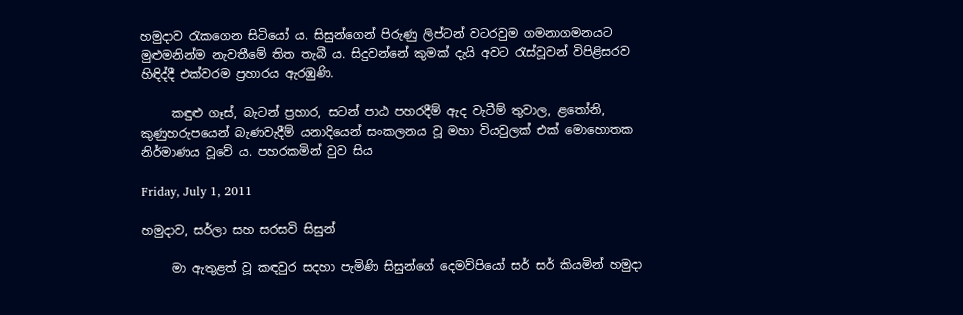හමුදාව රැකගෙන සිටියෝ ය. සිසුන්ගෙන් පිරුණු ලිප්ටන් වටරවුම ගමනාගමනයට මුළුමනින්ම නැවතීමේ තිත තැබී ය. සිදුවන්නේ කුමක් දැයි අවට රැස්වූවන් විපිළිසරව හිඳිද්දී එක්වරම ප්‍රහාරය ඇරඹුණි.

     කඳුළු ගෑස්, බැටන් ප්‍රහාර, සටන් පාඨ පහරදීම් ඇද වැටීම් තුවාල, ළතෝනි, කුණුහරුපයෙන් බැණවැදීම් යනාදියෙන් සංකලනය වූ මහා වියවුලක් එක් මොහොතක නිර්මාණය වූවේ ය. පහරකමින් වුව සිය

Friday, July 1, 2011

හමුදාව, සර්ලා සහ සරසවි සිසුන්

     මා ඇතුළත් වූ කඳවුර සදහා පැමිණි සිසුන්ගේ දෙමව්පියෝ සර් සර් කියමින් හමුදා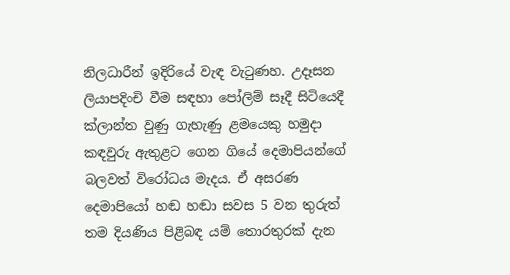නිලධාරීන් ඉදිරියේ වැඳ වැටුණහ. උදෑසන ලියාපදිංචි වීම සඳහා පෝලිම් සෑදී සිටියෙදී ක්ලාන්ත වුණු ගැහැණු ළමයෙකු හමුදා කඳවුරු ඇතුළට ගෙන ගියේ දෙමාපියන්ගේ බලවත් විරෝධය මැදය. ඒ අසරණ දෙමාපියෝ හඬ හඬා සවස 5 වන තුරුත් තම දියණිය පිළිබඳ යම් තොරතුරක් දැන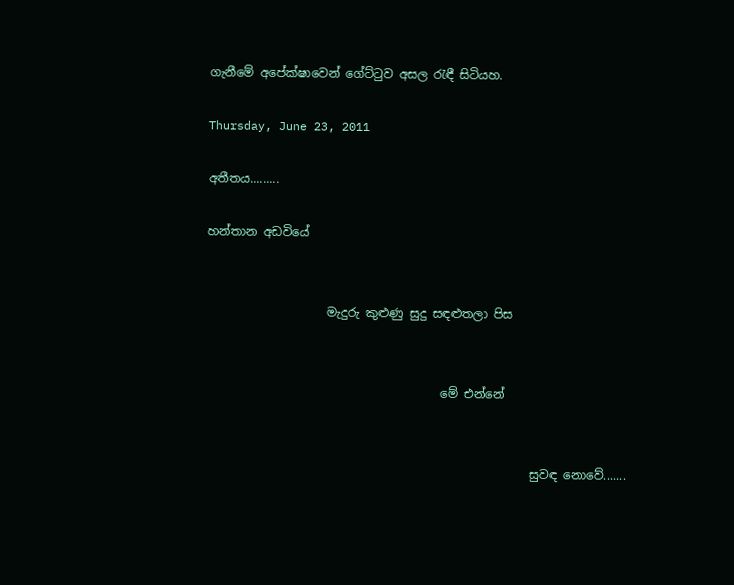ගැනීමේ අපේක්ෂාවෙන් ගේට්ටුව අසල රැඳී සිටියහ.

Thursday, June 23, 2011

අතීතය.........

හන්තාන අඩවියේ


                    මැදුරු කුළුණු සුදු සඳළුතලා පිස


                                       මේ එන්නේ


                                                      සුවඳ නොවේ.......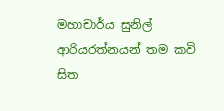මහාචාර්ය සුනිල් ආරියරත්නයන් තම කවි සිත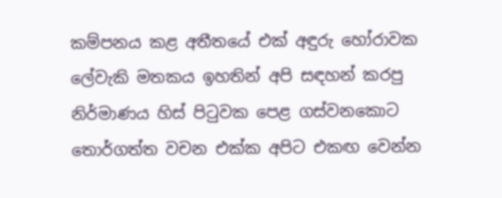කම්පනය කළ අතීතයේ එක් අඳුරු හෝරාවක ලේවැකි මතකය ඉහතින් අපි සඳහන් කරපු නිර්මාණය හිස් පිටුවක පෙළ ගස්වනකොට තොර්ගත්ත වචන එක්ක අපිට එකඟ වෙන්න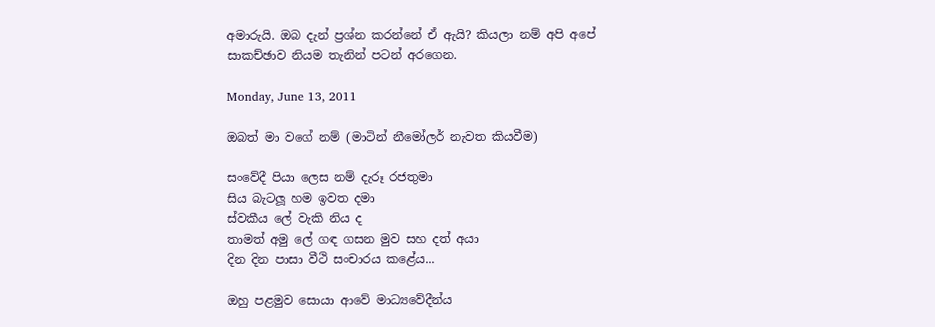අමාරුයි. ඔබ දැන් ප්‍රශ්න කරන්නේ ඒ ඇයි? කියලා නම් අපි අපේ සාකච්ඡාව නියම තැනින් පටන් අරගෙන.

Monday, June 13, 2011

ඔබත් මා වගේ නම් (මාටින් නීමෝලර් නැවත කියවීම)

සංවේදී පියා ලෙස නම් දැරූ රජතුමා
සිය බැටලූ හම ඉවත දමා
ස්වකීය ලේ වැකි නිය ද
තාමත් අමු ලේ ගඳ ගසන මුව සහ දත් අයා
දින දින පාසා වීථි සංචාරය කළේය...

ඔහු පළමුව සොයා ආවේ මාධ්‍යවේදීන්ය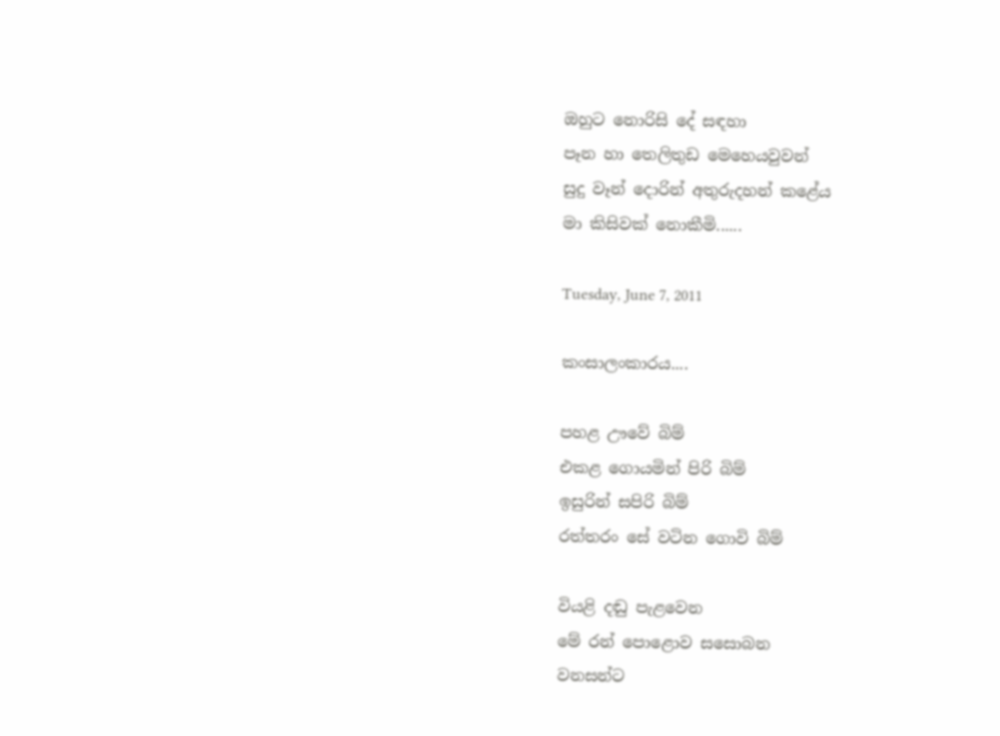ඔහුට නොරිසි දේ සඳහා
පෑන හා තෙලිතුඩ මෙහෙයවුවන්
සුදු වෑන් දොරින් අතුරුදහන් කළේය
මා කිසිවක් නොකීමි......

Tuesday, June 7, 2011

කංසාලංකාරය....

පහළ ඌවේ බිම්
එකළ ගොයමින් පිරි බිම්
ඉසුරින් සපිරි බිම්
රත්තරං සේ වටින ගොවි බිම්

වියළි දඬු පැළවෙන
මේ රන් පොළොව සසොබන
වනසන්ට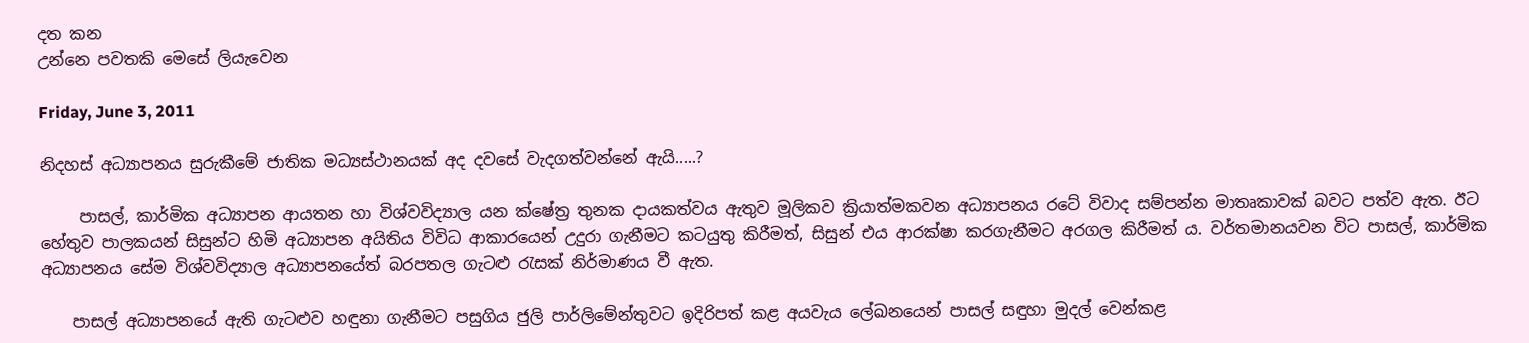දත කන
උන්නෙ පවතකි මෙසේ ලියැවෙන

Friday, June 3, 2011

නිදහස් අධ්‍යාපනය සුරුකීමේ ජාතික මධ්‍යස්ථානයක් අද දවසේ වැදගත්වන්නේ ඇයි.....?

     පාසල්, කාර්මික අධ්‍යාපන ආයතන හා විශ්වවිද්‍යාල යන ක්ෂේත්‍ර තුනක දායකත්වය ඇතුව මූලිකව ක්‍රියාත්මකවන අධ්‍යාපනය රටේ විවාද සම්පන්න මාතෘකාවක් බවට පත්ව ඇත. ඊට හේතුව පාලකයන් සිසුන්ට හිමි අධ්‍යාපන අයිතිය විවිධ ආකාරයෙන් උදුරා ගැනීමට කටයුතු කිරීමත්, සිසුන් එය ආරක්ෂා කරගැනීමට අරගල කිරීමත් ය. වර්තමානයවන විට පාසල්, කාර්මික අධ්‍යාපනය සේම විශ්වවිද්‍යාල අධ්‍යාපනයේත් බරපතල ගැටළු රැසක් නිර්මාණය වී ඇත.

    පාසල් අධ්‍යාපනයේ ඇති ගැටළුව හඳුනා ගැනීමට පසුගිය ජුලි පාර්ලිමේන්තුවට ඉදිරිපත් කළ අයවැය ලේඛනයෙන් පාසල් සඳුහා මුදල් වෙන්කළ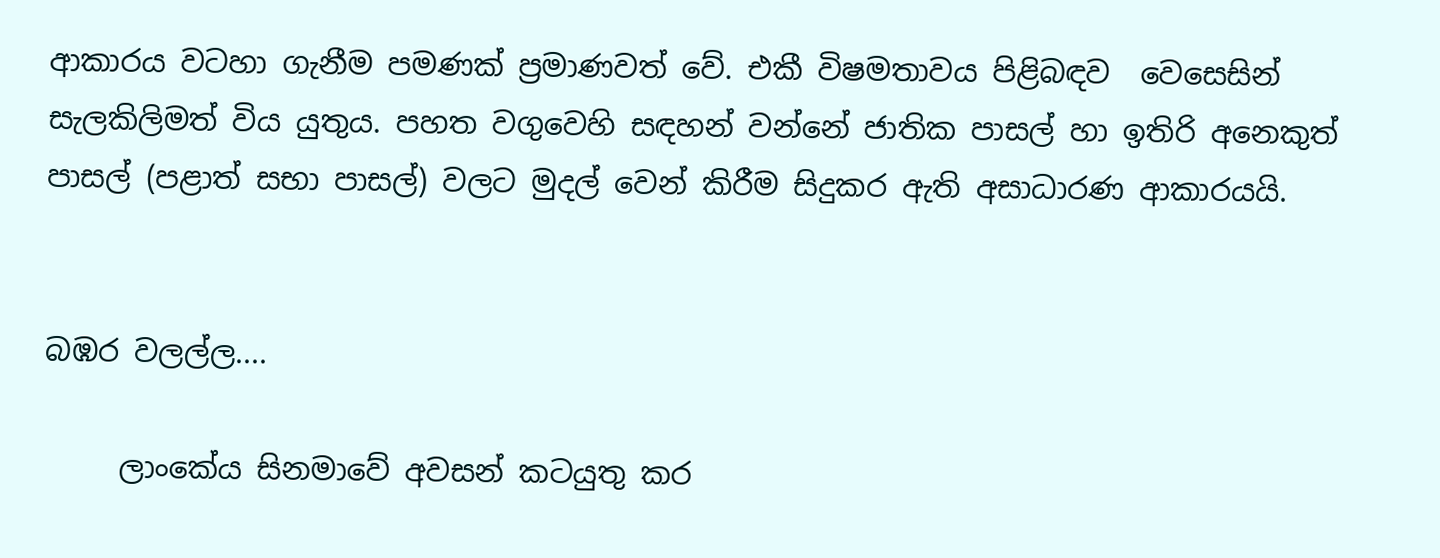ආකාරය වටහා ගැනීම පමණක් ප්‍රමාණවත් වේ. එකී විෂමතාවය පිළිබඳව  වෙසෙසින් සැලකිලිමත් විය යුතුය. පහත වගුවෙහි සඳහන් වන්නේ ජාතික පාසල් හා ඉතිරි අනෙකුත් පාසල් (පළාත් සභා පාසල්) වලට මුදල් වෙන් කිරීම සිදුකර ඇති අසාධාරණ ආකාරයයි.


බඹර වලල්ල....

     ලාංකේය සිනමාවේ අවසන් කටයුතු කර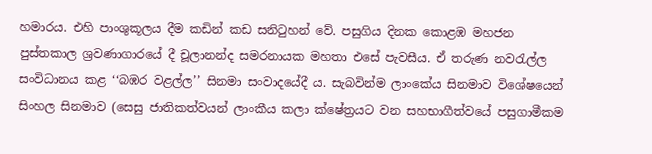හමාරය. එහි පාංශුකූලය දීම කඩින් කඩ සනිටුහන් වේ. පසුගිය දිනක කොළඹ මහජන පුස්තකාල ශ්‍රවණාගාරයේ දී චූලානන්ද සමරනායක මහතා එසේ පැවසීය. ඒ තරුණ නවරැල්ල සංවිධානය කළ ‘‘බඹර වළල්ල’’ සිනමා සංවාදයේදී ය. සැබවින්ම ලාංකේය සිනමාව විශේෂයෙන් සිංහල සිනමාව (සෙසු ජාතිකත්වයන් ලාංකීය කලා ක්ෂේත්‍රයට වන සහභාගීත්වයේ පසුගාමීකම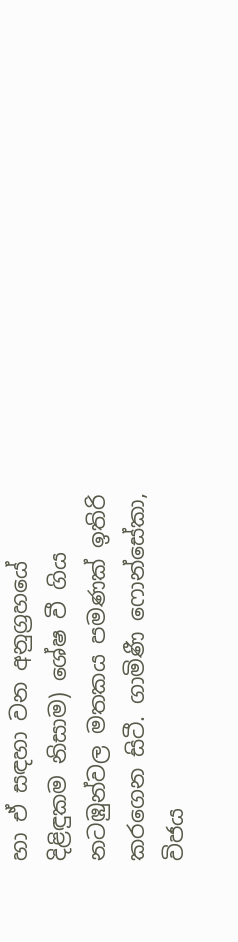හා ඒ සඳහා වන අනුග්‍රහයේ දිළිඳුකම නිසාම) ශේෂ වී ගිය නටඹුන්වල මතකය පමණක් ඉතිරි කරගෙන සිටී. ගාමිණී ෆොන්සේකා, විජය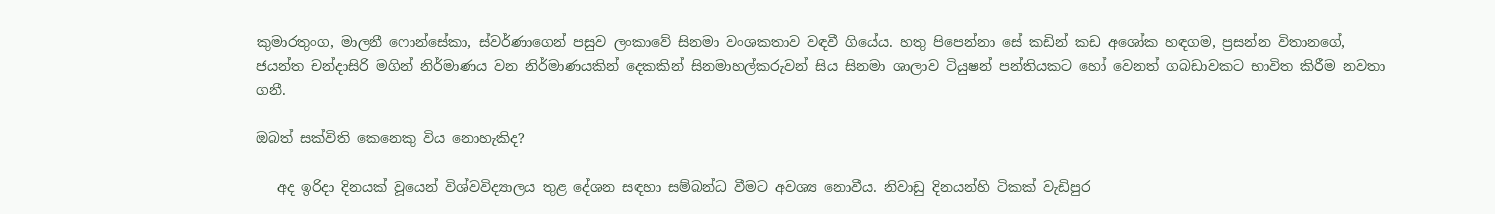කුමාරතුංග, මාලනී ෆොන්සේකා, ස්වර්ණාගෙන් පසුව ලංකාවේ සිනමා වංශකතාව වඳවී ගියේය. හතු පිපෙන්නා සේ කඩින් කඩ අශෝක හඳගම, ප්‍රසන්න විතානගේ, ජයන්ත චන්දාසිරි මගින් නිර්මාණය වන නිර්මාණයකින් දෙකකින් සිනමාහල්කරුවන් සිය සිනමා ශාලාව ටියුෂන් පන්තියකට හෝ වෙනත් ගබඩාවකට භාවිත කිරීම නවතා ගනී.

ඔබත් සක්විති කෙනෙකු විය නොහැකිද?

   අද ඉරිදා දිනයක් වූයෙන් විශ්වවිද්‍යාලය තුළ දේශන සඳහා සම්බන්ධ වීමට අවශ්‍ය නොවීය. නිවාඩු දිනයන්හි ටිකක් වැඩිපුර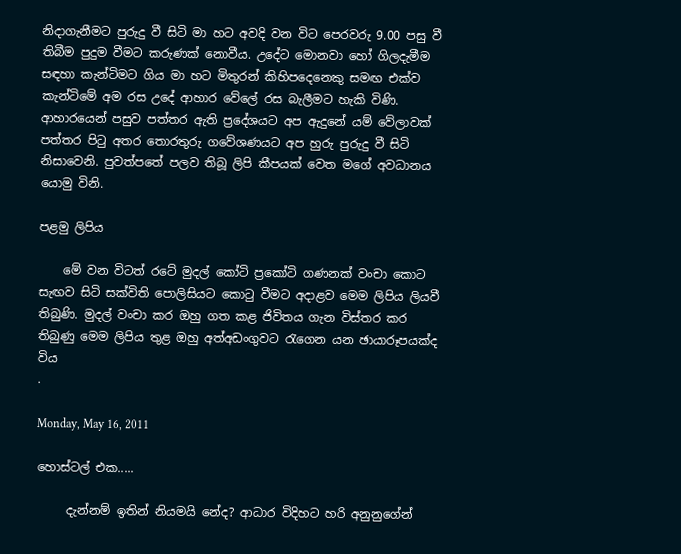නිදාගැනීමට පුරුදු වී සිටි මා හට අවදි වන විට පෙරවරු 9.00 පසු වී තිබීම පුදුම වීමට කරුණක් නොවීය. උදේට මොනවා හෝ ගිලදැමීම සඳහා කැන්ටිමට ගිය මා හට මිතුරන් කිහිපදෙනෙකු සමඟ එක්ව කැන්ටිමේ අම රස උදේ ආහාර වේලේ රස බැලීමට හැකි විණි. ආහාරයෙන් පසුව පත්තර ඇති ප්‍රදේශයට අප ඇදුනේ යම් වේලාවක් පත්තර පිටු අතර තොරතුරු ගවේශණයට අප හුරු පුරුදු වී සිටි නිසාවෙනි. පුවත්පතේ පලව තිබූ ලිපි කීපයක් වෙත මගේ අවධානය යොමු විනි.

පළමු ලිපිය

    මේ වන විටත් රටේ මුදල් කෝටි ප්‍රකෝටි ගණනක් වංචා කොට සැඟව සිටි සක්විති පොලිසියට කොටු වීමට අදාළව මෙම ලිපිය ලියවී තිබුණි. මුදල් වංචා කර ඔහු ගත කළ ජිවිතය ගැන විස්තර කර තිබුණු මෙම ලිපිය තුළ ඔහු අත්අඩංගුවට රැගෙන යන ඡායාරූපයක්ද විය
.

Monday, May 16, 2011

හොස්ටල් එක.....

     දැන්නම් ඉතින් නියමයි නේද? ආධාර විදිහට හරි අනුනුගේන්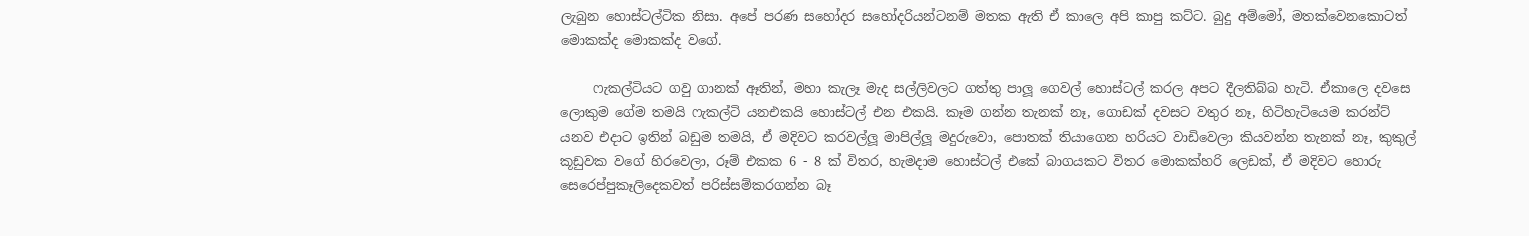ලැබුන හොස්ටල්ටික නිසා. අපේ පරණ සහෝදර සහෝදරියන්ටනම් මතක ඇති ඒ කාලෙ අපි කාපු කට්ට. බුදු අම්මෝ, මතක්වෙනකොටත් මොකක්ද මොකක්ද වගේ.

     ෆැකල්ටියට ගවු ගානක් ඈතින්, මහා කැලෑ මැද සල්ලිවලට ගත්තු පාලූ ගෙවල් හොස්ටල් කරල අපට දීලතිබ්බ හැටි. ඒකාලෙ දවසෙ ලොකුම ගේම තමයි ෆැකල්ටි යනඑකයි හොස්ටල් එන එකයි. කෑම ගන්න තැනක් නෑ, ගොඩක් දවසට වතුර නෑ, හිටිහැටියෙම කරන්ට් යනව එදාට ඉතින් බඩුම තමයි, ඒ මදිවට කරවල්ලූ මාපිල්ලූ මදුරුවො, පොතක් තියාගෙන හරියට වාඩිවෙලා කියවන්න තැනක් නෑ, කුකුල් කූඩුවක වගේ හිරවෙලා, රූම් එකක 6 - 8 ක් විතර, හැමදාම හොස්ටල් එකේ බාගයකට විතර මොකක්හරි ලෙඩක්, ඒ මදිවට හොරු සෙරෙප්පුකෑලිදෙකවත් පරිස්සම්කරගන්න බෑ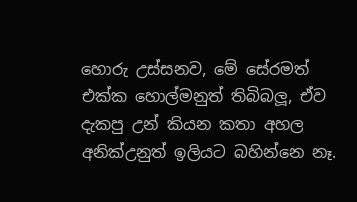හොරු උස්සනව, මේ සේරමත් එක්ක හොල්මනුත් තිබිබලූ, ඒව දැකපු උන් කියන කතා අහල අනික්උනුත් ඉලියට බහින්නෙ නෑ.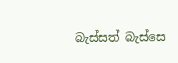බැස්සත් බැස්සෙ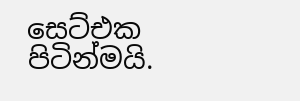සෙට්එක පිටින්මයි.